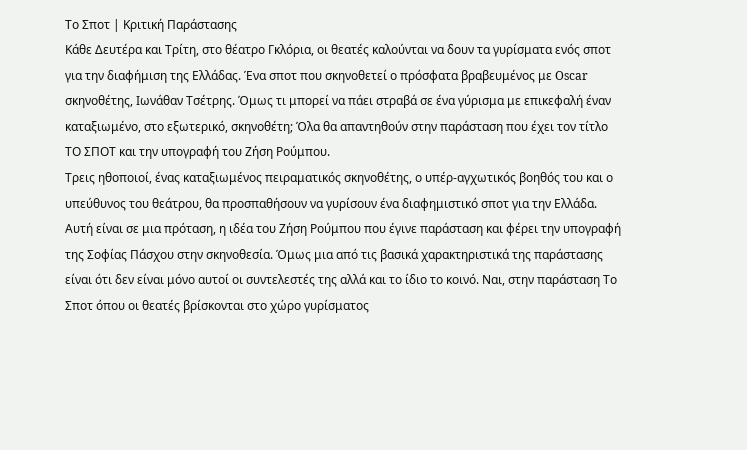Το Σποτ | Κριτική Παράστασης
Κάθε Δευτέρα και Τρίτη, στο θέατρο Γκλόρια, οι θεατές καλούνται να δουν τα γυρίσματα ενός σποτ για την διαφήμιση της Ελλάδας. Ένα σποτ που σκηνοθετεί ο πρόσφατα βραβευμένος με Oscar σκηνοθέτης, Ιωνάθαν Τσέτρης. Όμως τι μπορεί να πάει στραβά σε ένα γύρισμα με επικεφαλή έναν καταξιωμένο, στο εξωτερικό, σκηνοθέτη; Όλα θα απαντηθούν στην παράσταση που έχει τον τίτλο ΤΟ ΣΠΟΤ και την υπογραφή του Ζήση Ρούμπου.
Τρεις ηθοποιοί, ένας καταξιωμένος πειραματικός σκηνοθέτης, ο υπέρ-αγχωτικός βοηθός του και ο υπεύθυνος του θεάτρου, θα προσπαθήσουν να γυρίσουν ένα διαφημιστικό σποτ για την Ελλάδα. Αυτή είναι σε μια πρόταση, η ιδέα του Ζήση Ρούμπου που έγινε παράσταση και φέρει την υπογραφή της Σοφίας Πάσχου στην σκηνοθεσία. Όμως μια από τις βασικά χαρακτηριστικά της παράστασης είναι ότι δεν είναι μόνο αυτοί οι συντελεστές της αλλά και το ίδιο το κοινό. Ναι, στην παράσταση Το Σποτ όπου οι θεατές βρίσκονται στο χώρο γυρίσματος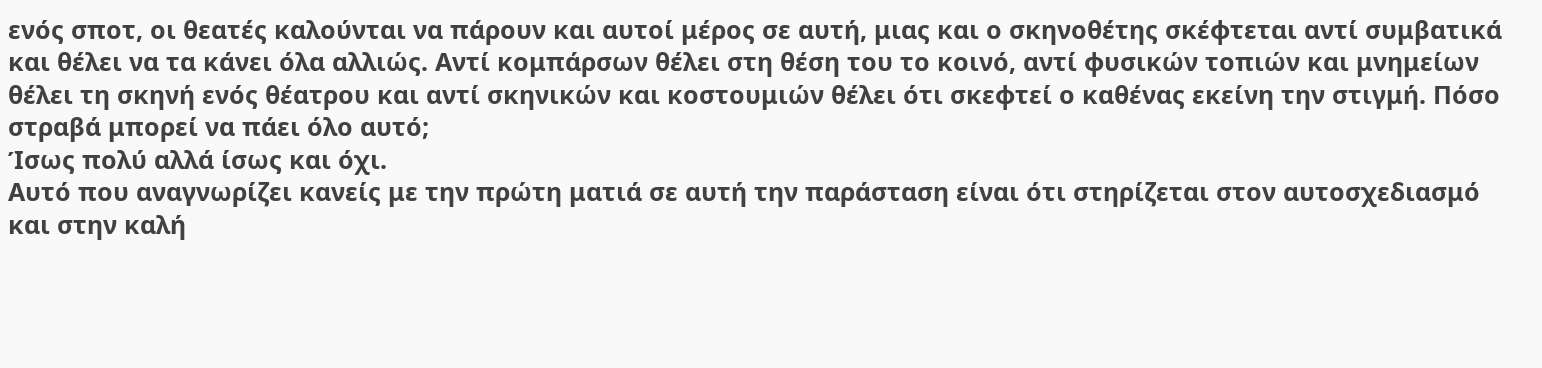ενός σποτ, οι θεατές καλούνται να πάρουν και αυτοί μέρος σε αυτή, μιας και ο σκηνοθέτης σκέφτεται αντί συμβατικά και θέλει να τα κάνει όλα αλλιώς. Αντί κομπάρσων θέλει στη θέση του το κοινό, αντί φυσικών τοπιών και μνημείων θέλει τη σκηνή ενός θέατρου και αντί σκηνικών και κοστουμιών θέλει ότι σκεφτεί ο καθένας εκείνη την στιγμή. Πόσο στραβά μπορεί να πάει όλο αυτό;
Ίσως πολύ αλλά ίσως και όχι.
Αυτό που αναγνωρίζει κανείς με την πρώτη ματιά σε αυτή την παράσταση είναι ότι στηρίζεται στον αυτοσχεδιασμό και στην καλή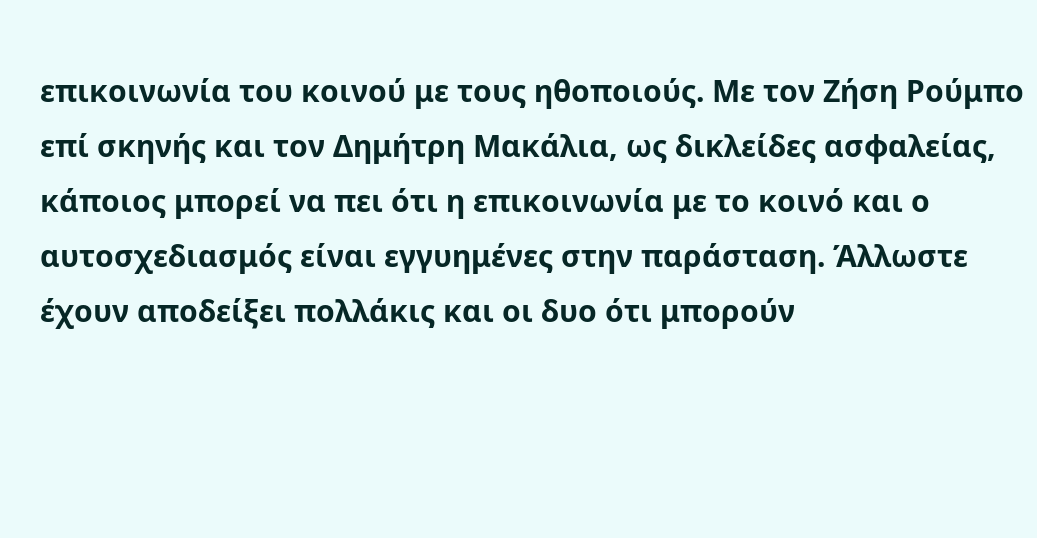επικοινωνία του κοινού με τους ηθοποιούς. Με τον Ζήση Ρούμπο επί σκηνής και τον Δημήτρη Μακάλια, ως δικλείδες ασφαλείας, κάποιος μπορεί να πει ότι η επικοινωνία με το κοινό και ο αυτοσχεδιασμός είναι εγγυημένες στην παράσταση. Άλλωστε έχουν αποδείξει πολλάκις και οι δυο ότι μπορούν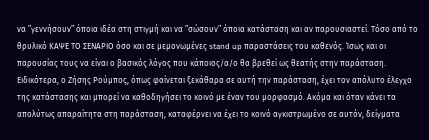να ”γεννήσουν” όποια ιδέα στη στιγμή και να ”σώσουν” όποια κατάσταση και αν παρουσιαστεί. Τόσο από το θρυλικό ΚΑΨΕ ΤΟ ΣΕΝΑΡΙΟ όσο και σε μεμονωμένες stand up παραστάσεις του καθενός. Ίσως και οι παρουσίας τους να είναι ο βασικός λόγος που κάποιος/α/ο θα βρεθεί ως θεατής στην παράσταση. Ειδικότερα, ο Ζήσης Ρούμπος, όπως φαίνεται ξεκάθαρα σε αυτή την παράσταση, έχει τον απόλυτο έλεγχο της κατάστασης και μπορεί να καθοδηγήσει το κοινό με έναν του μορφασμό. Ακόμα και όταν κάνει τα απολύτως απαραίτητα στη παράσταση, καταφέρνει να έχει το κοινό αγκιστρωμένο σε αυτόν, δείγματα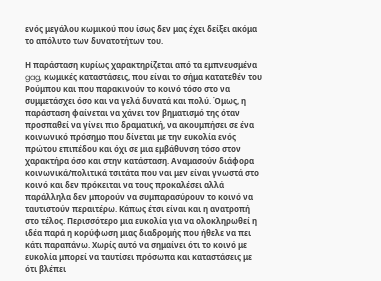ενός μεγάλου κωμικού που ίσως δεν μας έχει δείξει ακόμα το απόλυτο των δυνατοτήτων του.

Η παράσταση κυρίως χαρακτηρίζεται από τα εμπνευσμένα gag, κωμικές καταστάσεις, που είναι το σήμα κατατεθέν του Ρούμπου και που παρακινούν το κοινό τόσο στο να συμμετάσχει όσο και να γελά δυνατά και πολύ. Όμως, η παράσταση φαίνεται να χάνει τον βηματισμό της όταν προσπαθεί να γίνει πιο δραματική, να ακουμπήσει σε ένα κοινωνικό πρόσημο που δίνεται με την ευκολία ενός πρώτου επιπέδου και όχι σε μια εμβάθυνση τόσο στον χαρακτήρα όσο και στην κατάσταση. Αναμασούν διάφορα κοινωνικά/πολιτικά τσιτάτα που ναι μεν είναι γνωστά στο κοινό και δεν πρόκειται να τους προκαλέσει αλλά παράλληλα δεν μπορούν να συμπαρασύρουν το κοινό να ταυτιστούν περαιτέρω. Κάπως έτσι είναι και η ανατροπή στο τέλος. Περισσότερο μια ευκολία για να ολοκληρωθεί η ιδέα παρά η κορύφωση μιας διαδρομής που ήθελε να πει κάτι παραπάνω. Χωρίς αυτό να σημαίνει ότι το κοινό με ευκολία μπορεί να ταυτίσει πρόσωπα και καταστάσεις με ότι βλέπει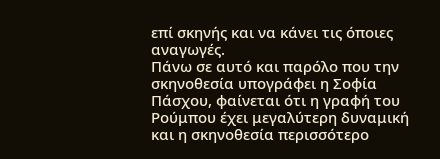επί σκηνής και να κάνει τις όποιες αναγωγές.
Πάνω σε αυτό και παρόλο που την σκηνοθεσία υπογράφει η Σοφία Πάσχου, φαίνεται ότι η γραφή του Ρούμπου έχει μεγαλύτερη δυναμική και η σκηνοθεσία περισσότερο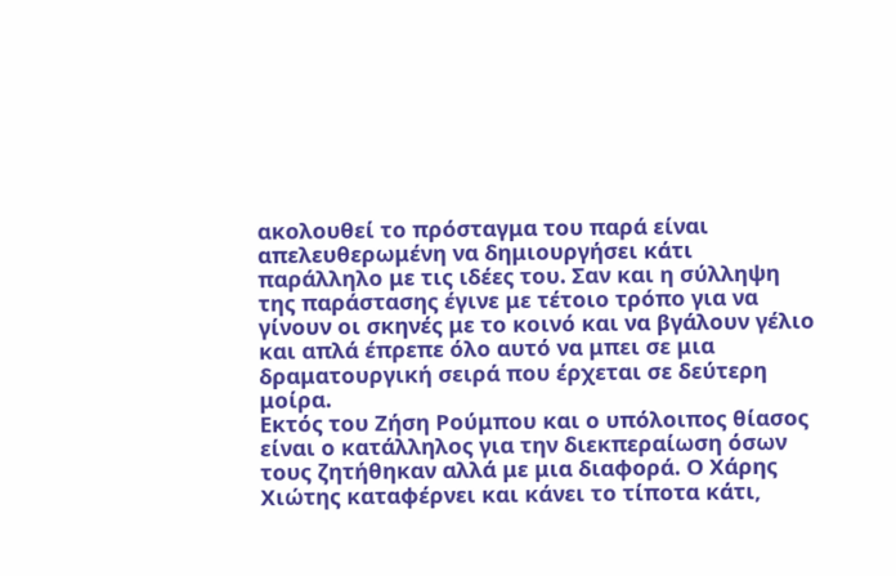ακολουθεί το πρόσταγμα του παρά είναι απελευθερωμένη να δημιουργήσει κάτι παράλληλο με τις ιδέες του. Σαν και η σύλληψη της παράστασης έγινε με τέτοιο τρόπο για να γίνουν οι σκηνές με το κοινό και να βγάλουν γέλιο και απλά έπρεπε όλο αυτό να μπει σε μια δραματουργική σειρά που έρχεται σε δεύτερη μοίρα.
Εκτός του Ζήση Ρούμπου και ο υπόλοιπος θίασος είναι ο κατάλληλος για την διεκπεραίωση όσων τους ζητήθηκαν αλλά με μια διαφορά. Ο Χάρης Χιώτης καταφέρνει και κάνει το τίποτα κάτι,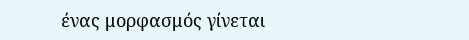ένας μορφασμός γίνεται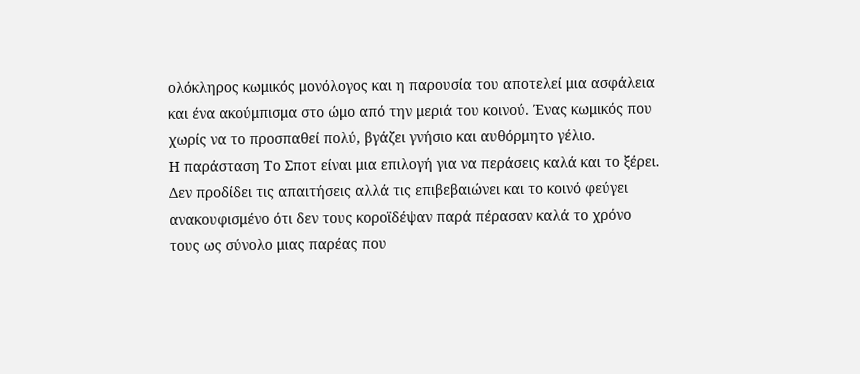ολόκληρος κωμικός μονόλογος και η παρουσία του αποτελεί μια ασφάλεια και ένα ακούμπισμα στο ώμο από την μεριά του κοινού. Ένας κωμικός που χωρίς να το προσπαθεί πολύ, βγάζει γνήσιο και αυθόρμητο γέλιο.
Η παράσταση Το Σποτ είναι μια επιλογή για να περάσεις καλά και το ξέρει. Δεν προδίδει τις απαιτήσεις αλλά τις επιβεβαιώνει και το κοινό φεύγει ανακουφισμένο ότι δεν τους κοροϊδέψαν παρά πέρασαν καλά το χρόνο τους ως σύνολο μιας παρέας που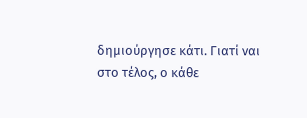δημιούργησε κάτι. Γιατί ναι στο τέλος, ο κάθε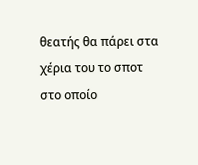θεατής θα πάρει στα χέρια του το σποτ στο οποίο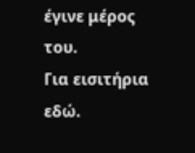έγινε μέρος του.
Για εισιτήρια εδώ.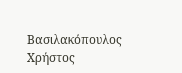Βασιλακόπουλος Χρήστος